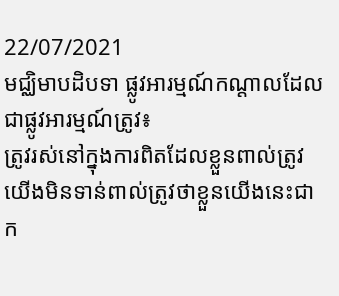22/07/2021
មជ្ឈិមាបដិបទា ផ្លូវអារម្មណ៍កណ្ដាលដែលជាផ្លូវអារម្មណ៍ត្រូវ៖
ត្រូវរស់នៅក្នុងការពិតដែលខ្លួនពាល់ត្រូវ យើងមិនទាន់ពាល់ត្រូវថាខ្លួនយើងនេះជាក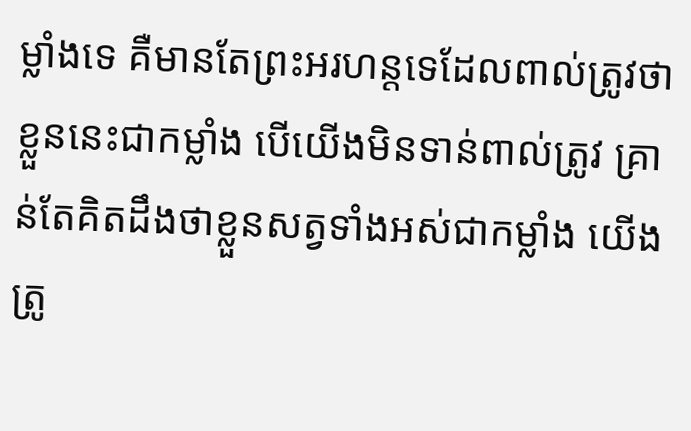ម្លាំងទេ គឺមានតែព្រះអរហន្តទេដែលពាល់ត្រូវថាខ្លួននេះជាកម្លាំង បើយើងមិនទាន់ពាល់ត្រូវ គ្រាន់តែគិតដឹងថាខ្លួនសត្វទាំងអស់ជាកម្លាំង យើងត្រូ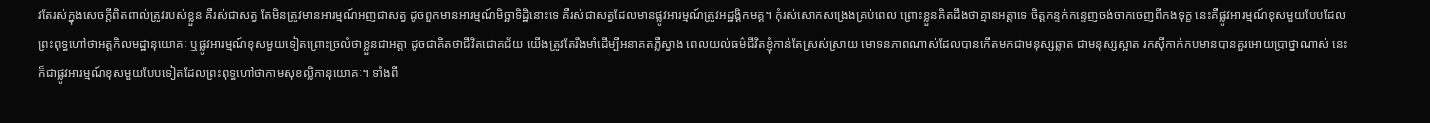វតែរស់ក្នុងសេចក្តីពិតពាល់ត្រូវរបស់ខ្លួន គឺរស់ជាសត្វ តែមិនត្រូវមានអារម្មណ៍អញជាសត្វ ដូចពួកមានអារម្មណ៍មិច្ឆាទិដ្ឋិនោះទេ គឺរស់ជាសត្វដែលមានផ្លូវអារម្មណ៍ត្រូវអដ្ឋង្គិកមគ្គ។ កុំរស់សោកសង្រេងគ្រប់ពេល ព្រោះខ្លួនគិតដឹងថាគ្មានអត្តាទេ ចិត្តកន្ទក់កន្ទេញចង់ចាកចេញពីកងទុក្ខ នេះគឺផ្លូវអារម្មណ៍ខុសមួយបែបដែលព្រះពុទ្ធហៅថាអត្តកិលមដ្ឋានុយោគៈ ឬផ្លូវអារម្មណ៍ខុសមួយទៀតព្រោះច្រលំថាខ្លួនជាអត្តា ដូចជាគិតថាជីវិតជោគជ័យ យើងត្រូវតែរឹងមាំដើម្បីអនាគតភ្លឺស្វាង ពេលយល់ធម៌ជីវិតខ្ញុំកាន់តែស្រស់ស្រាយ មោទនភាពណាស់ដែលបានកើតមកជាមនុស្សឆ្លាត ជាមនុស្សស្អាត រកស៊ីកាក់កបមានបានគួរអោយប្រាថ្នាណាស់ នេះក៏ជាផ្លូវអារម្មណ៍ខុសមួយបែបទៀតដែលព្រះពុទ្ធហៅថាកាមសុខល្លិកានុយោគៈ។ ទាំងពី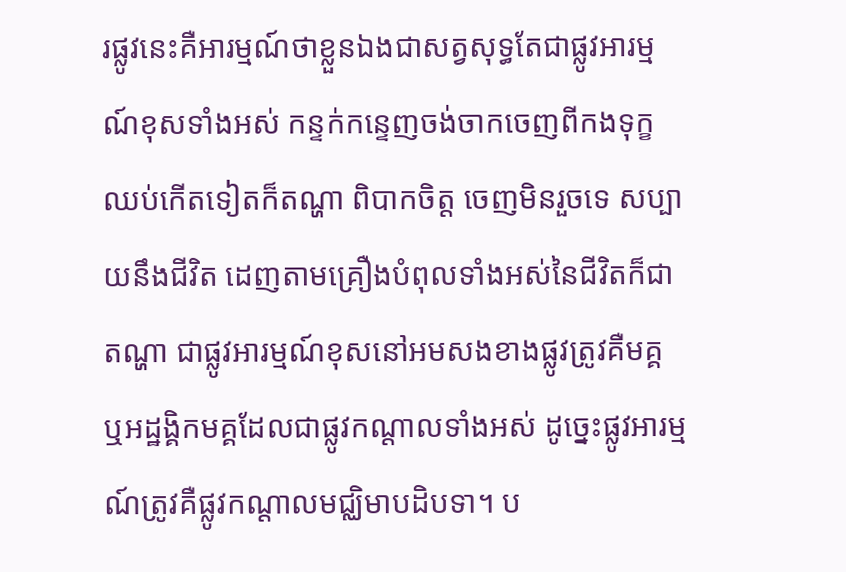រផ្លូវនេះគឺអារម្មណ៍ថាខ្លួនឯងជាសត្វសុទ្ធតែជាផ្លូវអារម្មណ៍ខុសទាំងអស់ កន្ទក់កន្ទេញចង់ចាកចេញពីកងទុក្ខឈប់កើតទៀតក៏តណ្ហា ពិបាកចិត្ត ចេញមិនរួចទេ សប្បាយនឹងជីវិត ដេញតាមគ្រឿងបំពុលទាំងអស់នៃជីវិតក៏ជាតណ្ហា ជាផ្លូវអារម្មណ៍ខុសនៅអមសងខាងផ្លូវត្រូវគឺមគ្គ ឬអដ្ឋង្គិកមគ្គដែលជាផ្លូវកណ្ដាលទាំងអស់ ដូច្នេះផ្លូវអារម្មណ៍ត្រូវគឺផ្លូវកណ្ដាលមជ្ឈិមាបដិបទា។ ប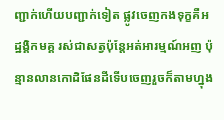ញ្ជាក់ហើយបញ្ជាក់ទៀត ផ្លូវចេញកងទុក្ខគឺអដ្ឋង្គិកមគ្គ រស់ជាសត្វប៉ុន្តែអត់អារម្មណ៍អញ ប៉ុន្មានលានកោដិផែនដីទើបចេញរួចក៏តាមហ្នុង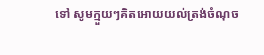ទៅ សូមក្មួយៗគិតអោយយល់ត្រង់ចំណុច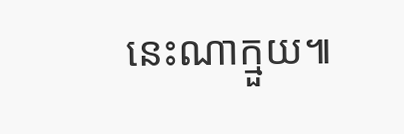នេះណាក្មួយ៕